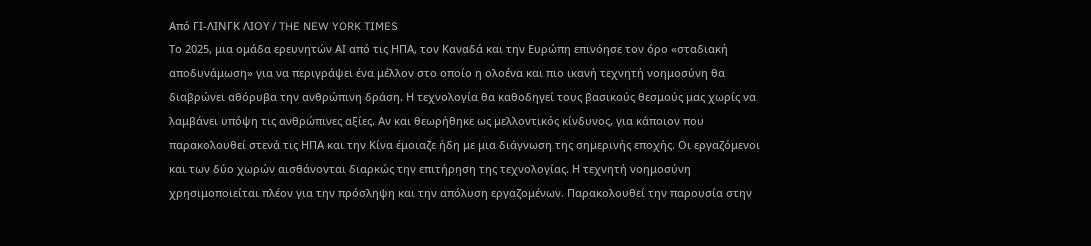Από ΓΙ-ΛΙΝΓΚ ΛΙΟΥ / THE NEW YORK TIMES
Το 2025, μια ομάδα ερευνητών ΑΙ από τις ΗΠΑ, τον Καναδά και την Ευρώπη επινόησε τον όρο «σταδιακή αποδυνάμωση» για να περιγράψει ένα μέλλον στο οποίο η ολοένα και πιο ικανή τεχνητή νοημοσύνη θα διαβρώνει αθόρυβα την ανθρώπινη δράση. Η τεχνολογία θα καθοδηγεί τους βασικούς θεσμούς μας χωρίς να λαμβάνει υπόψη τις ανθρώπινες αξίες. Αν και θεωρήθηκε ως μελλοντικός κίνδυνος, για κάποιον που παρακολουθεί στενά τις ΗΠΑ και την Κίνα έμοιαζε ήδη με μια διάγνωση της σημερινής εποχής. Οι εργαζόμενοι και των δύο χωρών αισθάνονται διαρκώς την επιτήρηση της τεχνολογίας. Η τεχνητή νοημοσύνη χρησιμοποιείται πλέον για την πρόσληψη και την απόλυση εργαζομένων. Παρακολουθεί την παρουσία στην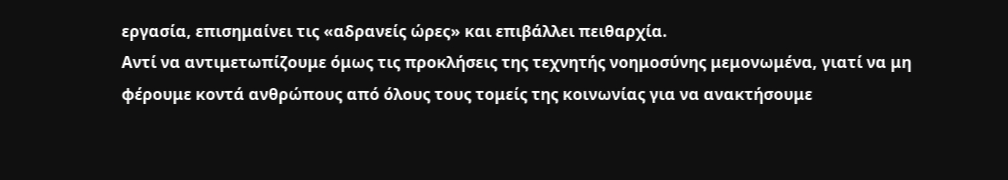εργασία, επισημαίνει τις «αδρανείς ώρες» και επιβάλλει πειθαρχία.
Αντί να αντιμετωπίζουμε όμως τις προκλήσεις της τεχνητής νοημοσύνης μεμονωμένα, γιατί να μη φέρουμε κοντά ανθρώπους από όλους τους τομείς της κοινωνίας για να ανακτήσουμε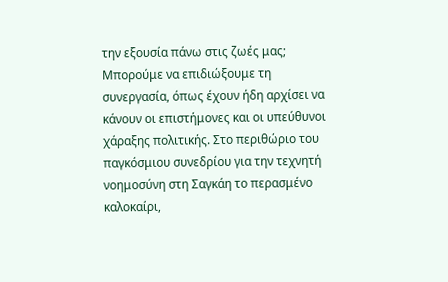την εξουσία πάνω στις ζωές μας; Μπορούμε να επιδιώξουμε τη συνεργασία, όπως έχουν ήδη αρχίσει να κάνουν οι επιστήμονες και οι υπεύθυνοι χάραξης πολιτικής. Στο περιθώριο του παγκόσμιου συνεδρίου για την τεχνητή νοημοσύνη στη Σαγκάη το περασμένο καλοκαίρι,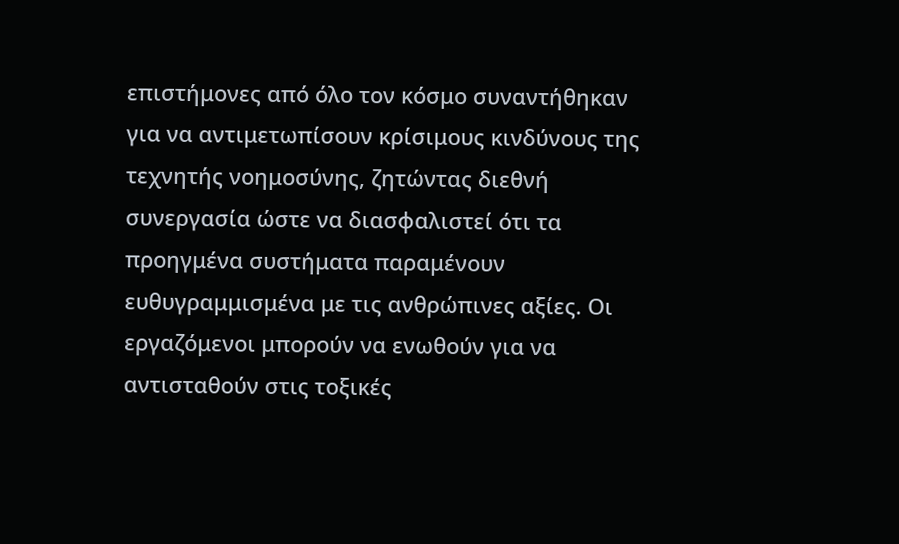επιστήμονες από όλο τον κόσμο συναντήθηκαν για να αντιμετωπίσουν κρίσιμους κινδύνους της τεχνητής νοημοσύνης, ζητώντας διεθνή συνεργασία ώστε να διασφαλιστεί ότι τα προηγμένα συστήματα παραμένουν ευθυγραμμισμένα με τις ανθρώπινες αξίες. Οι εργαζόμενοι μπορούν να ενωθούν για να αντισταθούν στις τοξικές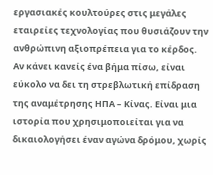εργασιακές κουλτούρες στις μεγάλες εταιρείες τεχνολογίας που θυσιάζουν την ανθρώπινη αξιοπρέπεια για το κέρδος.
Αν κάνει κανείς ένα βήμα πίσω, είναι εύκολο να δει τη στρεβλωτική επίδραση της αναμέτρησης ΗΠΑ – Κίνας. Είναι μια ιστορία που χρησιμοποιείται για να δικαιολογήσει έναν αγώνα δρόμου, χωρίς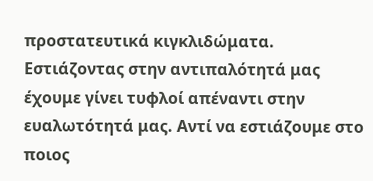προστατευτικά κιγκλιδώματα. Εστιάζοντας στην αντιπαλότητά μας έχουμε γίνει τυφλοί απέναντι στην ευαλωτότητά μας. Αντί να εστιάζουμε στο ποιος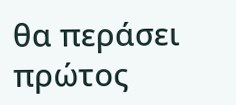θα περάσει πρώτος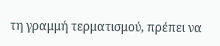τη γραμμή τερματισμού, πρέπει να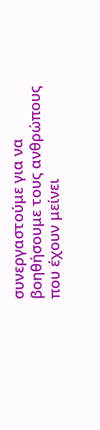συνεργαστούμε για να βοηθήσουμε τους ανθρώπους που έχουν μείνει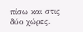πίσω και στις δύο χώρες.